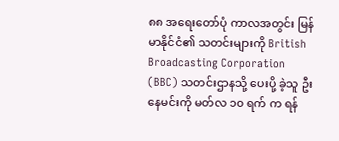၈၈ အရေးတော်ပုံ ကာလအတွင်း မြန်မာနိုင်ငံ၏ သတင်းများကို British Broadcasting Corporation (BBC) သတင်းဌာနသို့ ပေးပို့ ခဲ့သူ ဦးနေမင်းကို မတ်လ ၁၀ ရက် က ရန်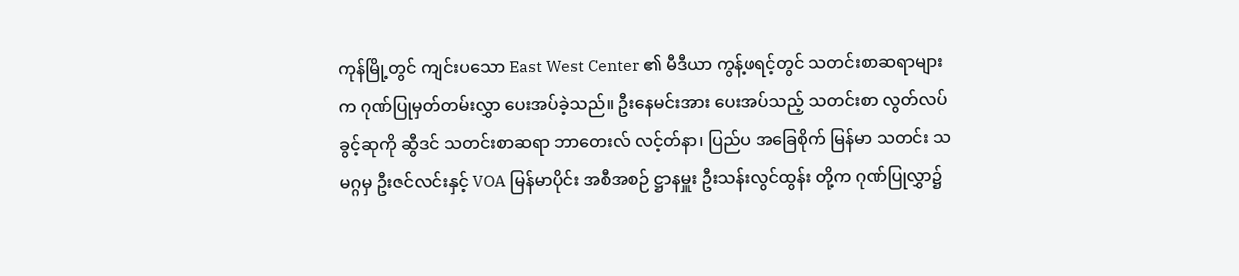ကုန်မြို့တွင် ကျင်းပသော East West Center ၏ မီဒီယာ ကွန့်ဖရင့်တွင် သတင်းစာဆရာများက ဂုဏ်ပြုမှတ်တမ်းလွှာ ပေးအပ်ခဲ့သည်။ ဦးနေမင်းအား ပေးအပ်သည့် သတင်းစာ လွတ်လပ်ခွင့်ဆုကို ဆွီဒင် သတင်းစာဆရာ ဘာတေးလ် လင့်တ်နာ၊ ပြည်ပ အခြေစိုက် မြန်မာ သတင်း သမဂ္ဂမှ ဦးဇင်လင်းနှင့် VOA မြန်မာပိုင်း အစီအစဉ် ဋ္ဌာနမှူး ဦးသန်းလွင်ထွန်း တို့က ဂုဏ်ပြုလွှာ၌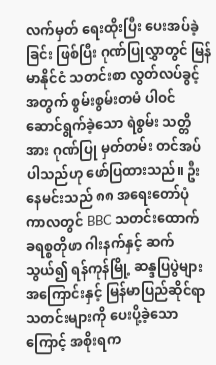လက်မှတ် ရေးထိုးပြီး ပေးအပ်ခဲ့ခြင်း ဖြစ်ပြီး ဂုဏ်ပြုလွှာတွင် မြန်မာနိုင်ငံ သတင်းစာ လွတ်လပ်ခွင့် အတွက် စွမ်းစွမ်းတမံ ပါဝင် ဆောင်ရွက်ခဲ့သော ရဲစွမ်း သတ္တိအား ဂုဏ်ပြု မှတ်တမ်း တင်အပ်ပါသည်ဟု ဖော်ပြထားသည်။ ဦးနေမင်းသည် ၈၈ အရေးတော်ပုံ ကာလတွင် BBC သတင်းထောက် ခရစ္စတိုဖာ ဂါးနက်နှင့် ဆက်သွယ်၍ ရန်ကုန်မြို့ ဆန္ဒပြပွဲများ အကြောင်းနှင့် မြန်မာပြည်ဆိုင်ရာ သတင်းများကို ပေးပို့ခဲ့သောကြောင့် အစိုးရက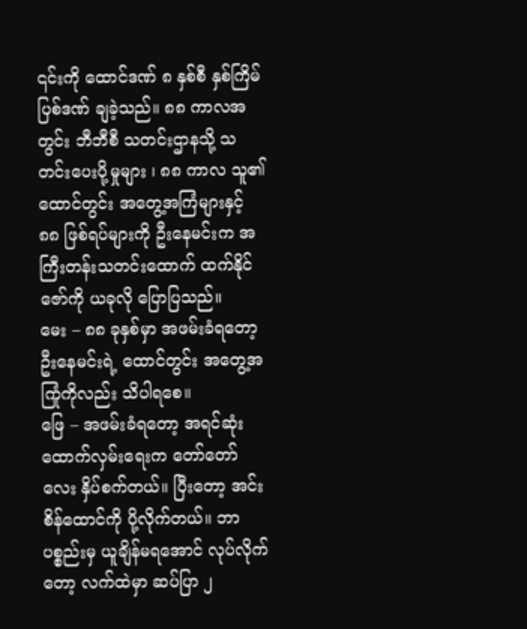၎င်းကို ထောင်ဒဏ် ၈ နှစ်စီ နှစ်ကြိမ် ပြစ်ဒဏ် ချခဲ့သည်။ ၈၈ ကာလအတွင်း ဘီဘီစီ သတင်းဌာနသို့ သတင်းပေးပို့မှုများ ၊ ၈၈ ကာလ သူ၏ ထောင်တွင်း အတွေ့အကြံများနှင့် ၈၈ ဖြစ်ရပ်များကို ဦးနေမင်းက အကြီးတန်းသတင်းထောက် ထက်နိုင်ဇော်ကို ယခုလို ပြောပြသည်။
မေး – ၈၈ ခုနှစ်မှာ အဖမ်းခံရတော့ ဦးနေမင်းရဲ့ ထောင်တွင်း အတွေ့အကြုံကိုလည်း သိပါရစေ။
ဖြေ – အဖမ်းခံရတော့ အရင်ဆုံး ထောက်လှမ်းရေးက တော်တော်လေး နှိပ်စက်တယ်။ ပြီးတော့ အင်းစိန်ထောင်ကို ပို့လိုက်တယ်။ ဘာပစ္စည်းမှ ယူချိန်မရအောင် လုပ်လိုက်တော့ လက်ထဲမှာ ဆပ်ပြာ ၂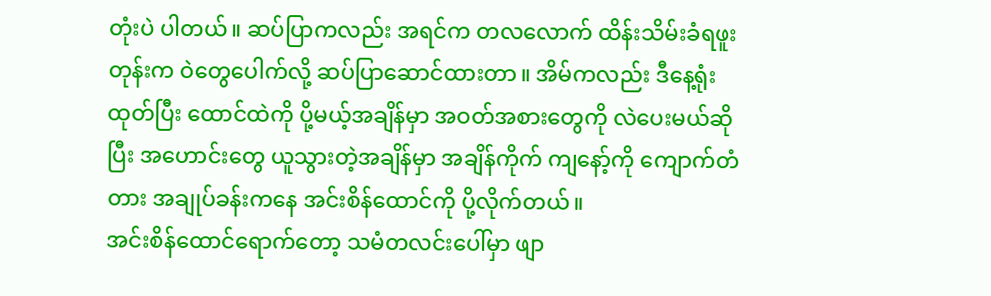တုံးပဲ ပါတယ်။ ဆပ်ပြာကလည်း အရင်က တလလောက် ထိန်းသိမ်းခံရဖူးတုန်းက ဝဲတွေပေါက်လို့ ဆပ်ပြာဆောင်ထားတာ။ အိမ်ကလည်း ဒီနေ့ရုံးထုတ်ပြီး ထောင်ထဲကို ပို့မယ့်အချိန်မှာ အဝတ်အစားတွေကို လဲပေးမယ်ဆိုပြီး အဟောင်းတွေ ယူသွားတဲ့အချိန်မှာ အချိန်ကိုက် ကျနော့်ကို ကျောက်တံတား အချုပ်ခန်းကနေ အင်းစိန်ထောင်ကို ပို့လိုက်တယ်။
အင်းစိန်ထောင်ရောက်တော့ သမံတလင်းပေါ်မှာ ဖျာ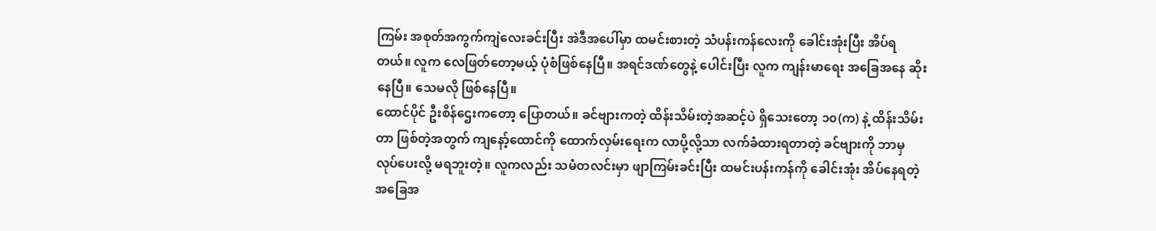ကြမ်း အစုတ်အကွက်ကျဲလေးခင်းပြီး အဲဒီအပေါ်မှာ ထမင်းစားတဲ့ သံပန်းကန်လေးကို ခေါင်းအုံးပြီး အိပ်ရတယ်။ လူက လေဖြတ်တော့မယ့် ပုံစံဖြစ်နေပြီ။ အရင်ဒဏ်တွေနဲ့ ပေါင်းပြီး လူက ကျန်းမာရေး အခြေအနေ ဆိုးနေပြီ။ သေမလို ဖြစ်နေပြီ။
ထောင်ပိုင် ဦးစိန်ဌေးကတော့ ပြောတယ်။ ခင်ဗျားကတဲ့ ထိန်းသိမ်းတဲ့အဆင့်ပဲ ရှိသေးတော့ ၁၀(က) နဲ့ ထိန်းသိမ်းတာ ဖြစ်တဲ့အတွက် ကျနော့်ထောင်ကို ထောက်လှမ်းရေးက လာပို့လို့သာ လက်ခံထားရတာတဲ့ ခင်ဗျားကို ဘာမှ လုပ်ပေးလို့ မရဘူးတဲ့။ လူကလည်း သမံတလင်းမှာ ဖျာကြမ်းခင်းပြီး ထမင်းပန်းကန်ကို ခေါင်းအုံး အိပ်နေရတဲ့ အခြေအ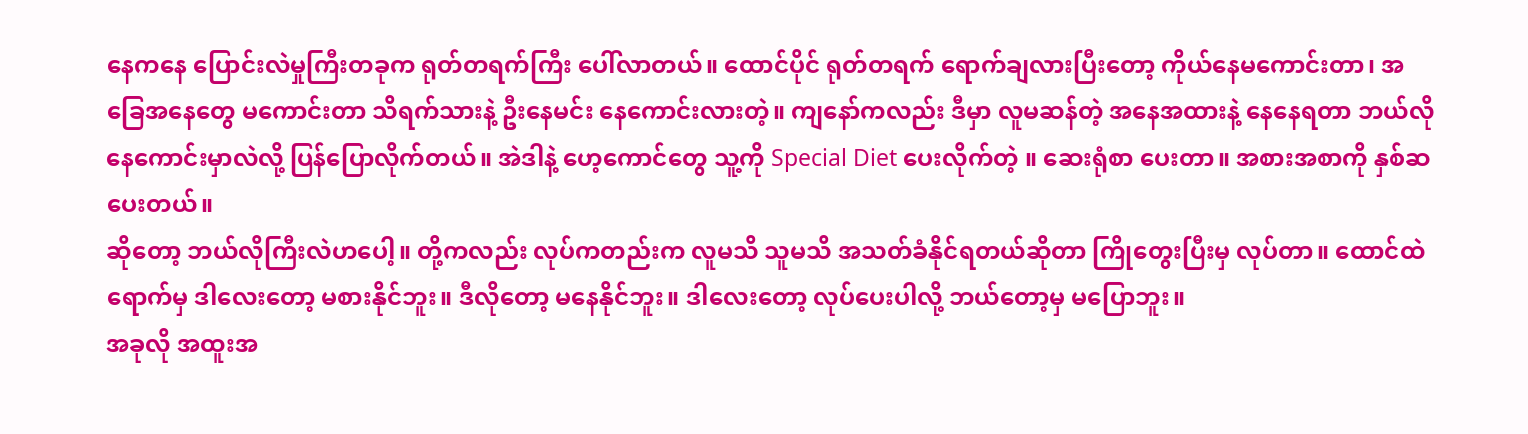နေကနေ ပြောင်းလဲမှုကြီးတခုက ရုတ်တရက်ကြီး ပေါ်လာတယ်။ ထောင်ပိုင် ရုတ်တရက် ရောက်ချလားပြီးတော့ ကိုယ်နေမကောင်းတာ၊ အခြေအနေတွေ မကောင်းတာ သိရက်သားနဲ့ ဦးနေမင်း နေကောင်းလားတဲ့။ ကျနော်ကလည်း ဒီမှာ လူမဆန်တဲ့ အနေအထားနဲ့ နေနေရတာ ဘယ်လို နေကောင်းမှာလဲလို့ ပြန်ပြောလိုက်တယ်။ အဲဒါနဲ့ ဟေ့ကောင်တွေ သူ့ကို Special Diet ပေးလိုက်တဲ့ ။ ဆေးရုံစာ ပေးတာ။ အစားအစာကို နှစ်ဆပေးတယ်။
ဆိုတော့ ဘယ်လိုကြီးလဲဟပေါ့။ တို့ကလည်း လုပ်ကတည်းက လူမသိ သူမသိ အသတ်ခံနိုင်ရတယ်ဆိုတာ ကြိုတွေးပြီးမှ လုပ်တာ။ ထောင်ထဲရောက်မှ ဒါလေးတော့ မစားနိုင်ဘူး။ ဒီလိုတော့ မနေနိုင်ဘူး။ ဒါလေးတော့ လုပ်ပေးပါလို့ ဘယ်တော့မှ မပြောဘူး။
အခုလို အထူးအ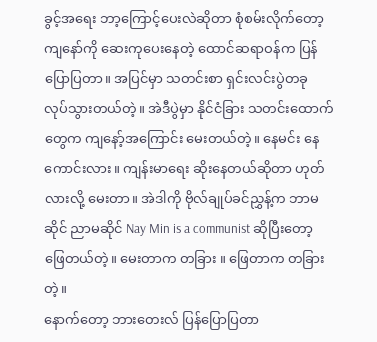ခွင့်အရေး ဘာ့ကြောင့်ပေးလဲဆိုတာ စုံစမ်းလိုက်တော့ ကျနော်ကို ဆေးကုပေးနေတဲ့ ထောင်ဆရာဝန်က ပြန်ပြောပြတာ။ အပြင်မှာ သတင်းစာ ရှင်းလင်းပွဲတခု လုပ်သွားတယ်တဲ့။ အဲဒီပွဲမှာ နိုင်ငံခြား သတင်းထောက်တွေက ကျနော့်အကြောင်း မေးတယ်တဲ့။ နေမင်း နေကောင်းလား။ ကျန်းမာရေး ဆိုးနေတယ်ဆိုတာ ဟုတ်လားလို့ မေးတာ။ အဲဒါကို ဗိုလ်ချုပ်ခင်ညွှန့်က ဘာမဆိုင် ညာမဆိုင် Nay Min is a communist ဆိုပြီးတော့ ဖြေတယ်တဲ့။ မေးတာက တခြား ။ ဖြေတာက တခြားတဲ့။
နောက်တော့ ဘားတေးလ် ပြန်ပြောပြတာ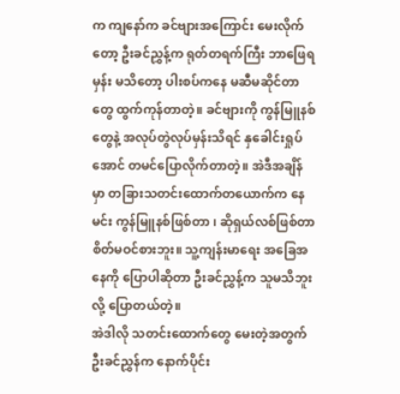က ကျနော်က ခင်ဗျားအကြောင်း မေးလိုက်တော့ ဦးခင်ညွှန့်က ရုတ်တရက်ကြီး ဘာဖြေရမှန်း မသိတော့ ပါးစပ်ကနေ မဆီမဆိုင်တာတွေ ထွက်ကုန်တာတဲ့။ ခင်ဗျားကို ကွန်မြူနစ်တွေနဲ့ အလုပ်တွဲလုပ်မှန်းသိရင် နှခေါင်းရှုပ်အောင် တမင်ပြောလိုက်တာတဲ့။ အဲဒီအချိန်မှာ တခြားသတင်းထောက်တယောက်က နေမင်း ကွန်မြူနစ်ဖြစ်တာ ၊ ဆိုရှယ်လစ်ဖြစ်တာ စိတ်မဝင်စားဘူး။ သူ့ကျန်းမာရေး အခြေအနေကို ပြောပါဆိုတာ ဦးခင်ညွှန့်က သူမသိဘူးလို့ ပြောတယ်တဲ့။
အဲဒါလို သတင်းထောက်တွေ မေးတဲ့အတွက် ဦးခင်ညွှန်က နောက်ပိုင်း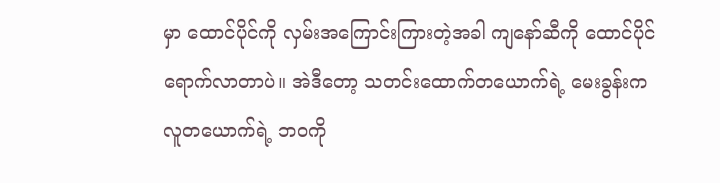မှာ ထောင်ပိုင်ကို လှမ်းအကြောင်းကြားတဲ့အခါ ကျနော်ဆီကို ထောင်ပိုင်ရောက်လာတာပဲ။ အဲဒီတော့ သတင်းထောက်တယောက်ရဲ့ မေးခွန်းက လူတယောက်ရဲ့ ဘဝကို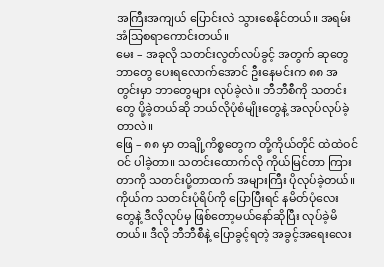အကြီးအကျယ် ပြောင်းလဲ သွားစေနိုင်တယ်။ အရမ်း အံသြစရာကောင်းတယ်။
မေး – အခုလို သတင်းလွတ်လပ်ခွင့် အတွက် ဆုတွေဘာတွေ ပေးရလောက်အောင် ဦးနေမင်းက ၈၈ အတွင်းမှာ ဘာတွေများ လုပ်ခဲ့လဲ။ ဘီဘီစီကို သတင်းတွေ ပို့ခဲ့တယ်ဆို ဘယ်လိုပုံစံမျိုးတွေနဲ့ အလုပ်လုပ်ခဲ့တာလဲ။
ဖြေ – ၈၈ မှာ တချို့ကိစ္စတွေက တို့ကိုယ်တိုင် ထဲထဲဝင်ဝင် ပါခဲ့တာ။ သတင်းထောက်လို ကိုယ်မြင်တာ ကြားတာကို သတင်းပို့တာထက် အများကြီး ပိုလုပ်ခဲ့တယ်။ ကိုယ်က သတင်းပုံရိပ်ကို ပြောပြီးရင် နမိတ်ပုံလေးတွေနဲ့ ဒီလိုလုပ်မှ ဖြစ်တော့မယ်နော်ဆိုပြီး လုပ်ခဲ့မိတယ်။ ဒီလို ဘီဘီစီနဲ့ ပြောခွင့်ရတဲ့ အခွင့်အရေးလေး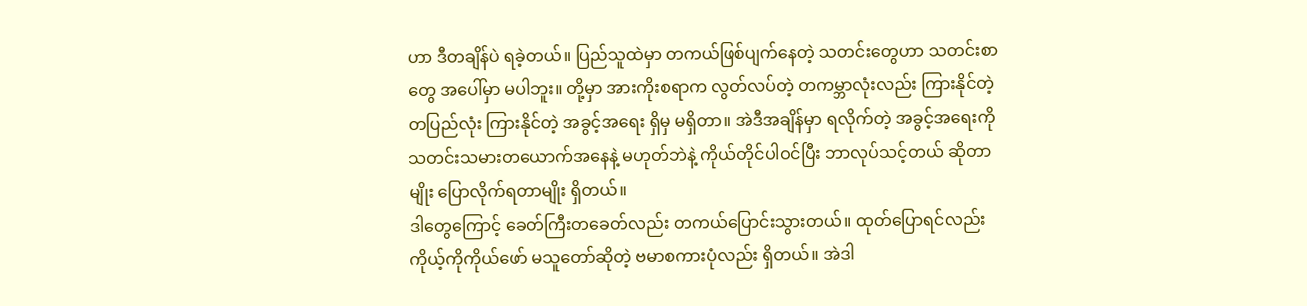ဟာ ဒီတချိန်ပဲ ရခဲ့တယ်။ ပြည်သူထဲမှာ တကယ်ဖြစ်ပျက်နေတဲ့ သတင်းတွေဟာ သတင်းစာတွေ အပေါ်မှာ မပါဘူး။ တို့မှာ အားကိုးစရာက လွတ်လပ်တဲ့ တကမ္ဘာလုံးလည်း ကြားနိုင်တဲ့ တပြည်လုံး ကြားနိုင်တဲ့ အခွင့်အရေး ရှိမှ မရှိတာ။ အဲဒီအချိန်မှာ ရလိုက်တဲ့ အခွင့်အရေးကို သတင်းသမားတယောက်အနေနဲ့ မဟုတ်ဘဲနဲ့ ကိုယ်တိုင်ပါဝင်ပြီး ဘာလုပ်သင့်တယ် ဆိုတာမျိုး ပြောလိုက်ရတာမျိုး ရှိတယ်။
ဒါတွေကြောင့် ခေတ်ကြီးတခေတ်လည်း တကယ်ပြောင်းသွားတယ်။ ထုတ်ပြောရင်လည်း ကိုယ့်ကိုကိုယ်ဖော် မသူတော်ဆိုတဲ့ ဗမာစကားပုံလည်း ရှိတယ်။ အဲဒါ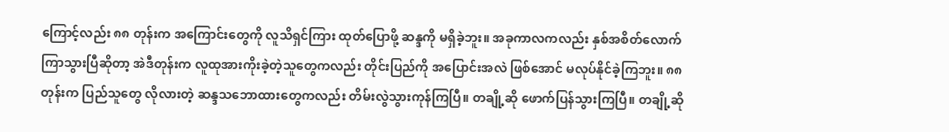ကြောင့်လည်း ၈၈ တုန်းက အကြောင်းတွေကို လူသိရှင်ကြား ထုတ်ပြောဖို့ ဆန္ဒကို မရှိခဲ့ဘူး။ အခုကာလကလည်း နှစ်အစိတ်လောက် ကြာသွားပြီဆိုတာ့ အဲဒီတုန်းက လူထုအားကိုးခဲ့တဲ့သူတွေကလည်း တိုင်းပြည်ကို အပြောင်းအလဲ ဖြစ်အောင် မလုပ်နိုင်ခဲ့ကြဘူး။ ၈၈ တုန်းက ပြည်သူတွေ လိုလားတဲ့ ဆန္ဒသဘောထားတွေကလည်း တိမ်းလွဲသွားကုန်ကြပြီ။ တချို့ဆို ဖောက်ပြန်သွားကြပြီ။ တချို့ဆို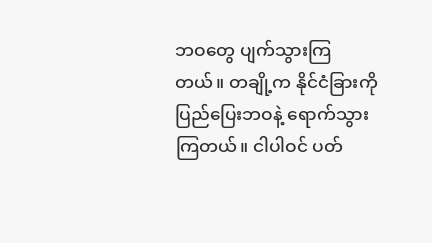ဘဝတွေ ပျက်သွားကြတယ်။ တချို့က နိုင်ငံခြားကို ပြည်ပြေးဘဝနဲ့ ရောက်သွားကြတယ်။ ငါပါဝင် ပတ်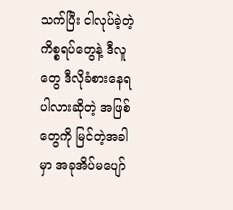သက်ပြီး ငါလုပ်ခဲ့တဲ့ ကိစ္စရပ်တွေနဲ့ ဒီလူတွေ ဒီလိုခံစားနေရပါလားဆိုတဲ့ အဖြစ်တွေကို မြင်တဲ့အခါမှာ အခုအိပ်မပျော်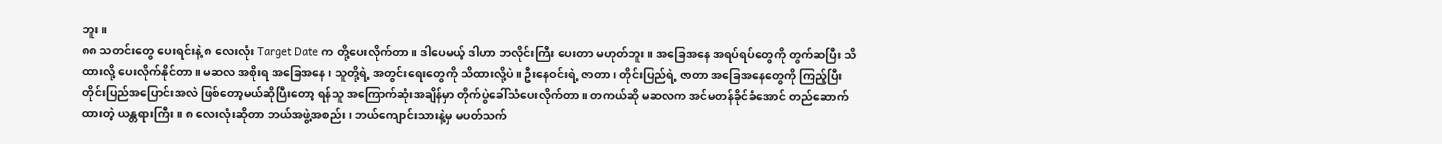ဘူး။
၈၈ သတင်းတွေ ပေးရင်းနဲ့ ၈ လေးလုံး Target Date က တို့ပေးလိုက်တာ။ ဒါပေမယ့် ဒါဟာ ဘလိုင်းကြီး ပေးတာ မဟုတ်ဘူး။ အခြေအနေ အရပ်ရပ်တွေကို တွက်ဆပြီး သိထားလို့ ပေးလိုက်နိုင်တာ။ မဆလ အစိုးရ အခြေအနေ ၊ သူတို့ရဲ့ အတွင်းရေးတွေကို သိထားလို့ပဲ။ ဦးနေဝင်းရဲ့ ဇာတာ ၊ တိုင်းပြည်ရဲ့ ဇာတာ အခြေအနေတွေကို ကြည့်ပြီး တိုင်းပြည်အပြောင်းအလဲ ဖြစ်တော့မယ်ဆိုပြီးတော့ ရန်သူ အကြောက်ဆုံးအချိန်မှာ တိုက်ပွဲခေါ်သံပေးလိုက်တာ။ တကယ်ဆို မဆလက အင်မတန်ခိုင်ခံအောင် တည်ဆောက်ထားတဲ့ ယန္တရားကြီး။ ၈ လေးလုံးဆိုတာ ဘယ်အဖွဲ့အစည်း၊ ဘယ်ကျောင်းသားနဲ့မှ မပတ်သက်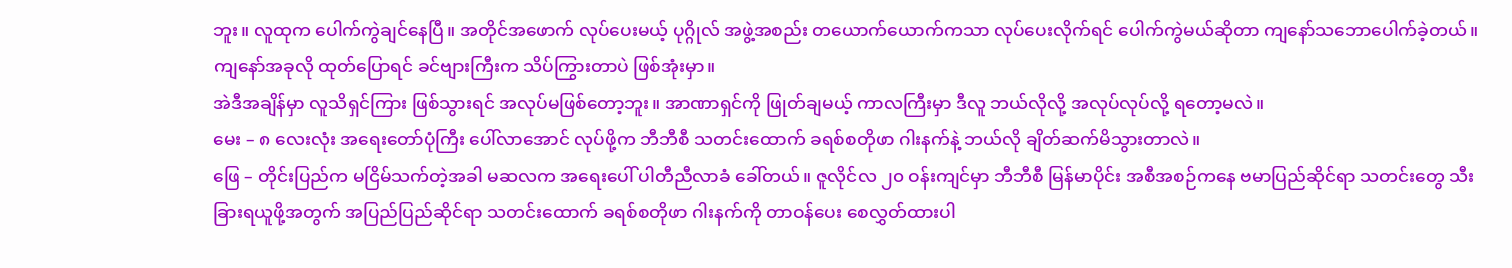ဘူး။ လူထုက ပေါက်ကွဲချင်နေပြီ။ အတိုင်အဖောက် လုပ်ပေးမယ့် ပုဂ္ဂိုလ် အဖွဲ့အစည်း တယောက်ယောက်ကသာ လုပ်ပေးလိုက်ရင် ပေါက်ကွဲမယ်ဆိုတာ ကျနော်သဘောပေါက်ခဲ့တယ်။ ကျနော်အခုလို ထုတ်ပြောရင် ခင်ဗျားကြီးက သိပ်ကြွားတာပဲ ဖြစ်အုံးမှာ။
အဲဒီအချိန်မှာ လူသိရှင်ကြား ဖြစ်သွားရင် အလုပ်မဖြစ်တော့ဘူး။ အာဏာရှင်ကို ဖြုတ်ချမယ့် ကာလကြီးမှာ ဒီလူ ဘယ်လိုလို့ အလုပ်လုပ်လို့ ရတော့မလဲ။
မေး – ၈ လေးလုံး အရေးတော်ပုံကြီး ပေါ်လာအောင် လုပ်ဖို့က ဘီဘီစီ သတင်းထောက် ခရစ်စတိုဖာ ဂါးနက်နဲ့ ဘယ်လို ချိတ်ဆက်မိသွားတာလဲ။
ဖြေ – တိုင်းပြည်က မငြိမ်သက်တဲ့အခါ မဆလက အရေးပေါ် ပါတီညီလာခံ ခေါ်တယ်။ ဇူလိုင်လ ၂၀ ဝန်းကျင်မှာ ဘီဘီစီ မြန်မာပိုင်း အစီအစဉ်ကနေ ဗမာပြည်ဆိုင်ရာ သတင်းတွေ သီးခြားရယူဖို့အတွက် အပြည်ပြည်ဆိုင်ရာ သတင်းထောက် ခရစ်စတိုဖာ ဂါးနက်ကို တာဝန်ပေး စေလွှတ်ထားပါ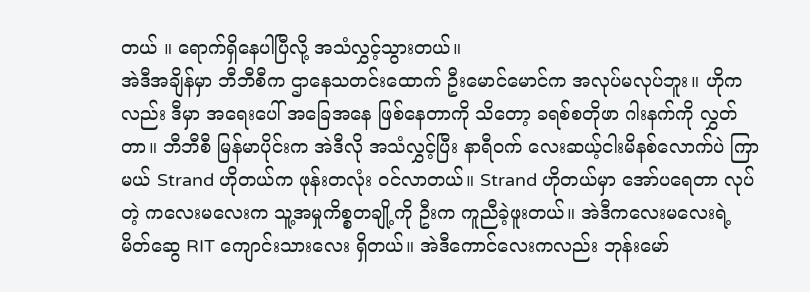တယ် ။ ရောက်ရှိနေပါပြီလို့ အသံလွှင့်သွားတယ်။
အဲဒီအချိန်မှာ ဘီဘီစီက ဌာနေသတင်းထောက် ဦးမောင်မောင်က အလုပ်မလုပ်ဘူး။ ဟိုကလည်း ဒီမှာ အရေးပေါ် အခြေအနေ ဖြစ်နေတာကို သိတော့ ခရစ်စတိုဖာ ဂါးနက်ကို လွှတ်တာ။ ဘီဘီစီ မြန်မာပိုင်းက အဲဒီလို အသံလွှင့်ပြီး နာရီဝက် လေးဆယ့်ငါးမိနစ်လောက်ပဲ ကြာမယ် Strand ဟိုတယ်က ဖုန်းတလုံး ဝင်လာတယ်။ Strand ဟိုတယ်မှာ အော်ပရေတာ လုပ်တဲ့ ကလေးမလေးက သူ့အမှုကိစ္စတချို့ကို ဦးက ကူညီခဲ့ဖူးတယ်။ အဲဒီကလေးမလေးရဲ့ မိတ်ဆွေ RIT ကျောင်းသားလေး ရှိတယ်။ အဲဒီကောင်လေးကလည်း ဘုန်းမော်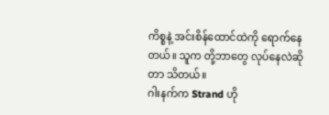ကိစ္စနဲ့ အင်းစိန်ထောင်ထဲကို ရောက်နေတယ်။ သူက တို့ဘာတွေ လုပ်နေလဲဆိုတာ သိတယ်။
ဂါးနက်က Strand ဟို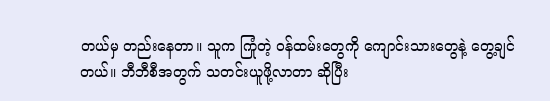တယ်မှ တည်းနေတာ။ သူက ကြုံတဲ့ ဝန်ထမ်းတွေကို ကျောင်းသားတွေနဲ့ တွေ့ချင်တယ်။ ဘီဘီစီအတွက် သတင်းယူဖို့လာတာ ဆိုပြီး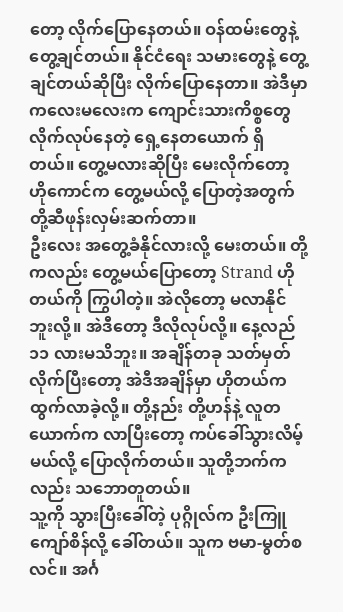တော့ လိုက်ပြောနေတယ်။ ဝန်ထမ်းတွေနဲ့ တွေ့ချင်တယ်။ နိုင်ငံရေး သမားတွေနဲ့ တွေ့ချင်တယ်ဆိုပြီး လိုက်ပြောနေတာ။ အဲဒီမှာ ကလေးမလေးက ကျောင်းသားကိစ္စတွေ လိုက်လုပ်နေတဲ့ ရှေ့နေတယောက် ရှိတယ်။ တွေ့မလားဆိုပြီး မေးလိုက်တော့ ဟိုကောင်က တွေ့မယ်လို့ ပြောတဲ့အတွက် တို့ဆီဖုန်းလှမ်းဆက်တာ။
ဦးလေး အတွေ့ခံနိုင်လားလို့ မေးတယ်။ တို့ကလည်း တွေ့မယ်ပြောတော့ Strand ဟိုတယ်ကို ကြွပါတဲ့။ အဲလိုတော့ မလာနိုင်ဘူးလို့။ အဲဒီတော့ ဒီလိုလုပ်လို့။ နေ့လည် ၁၁ လားမသိဘူး။ အချိန်တခု သတ်မှတ်လိုက်ပြီးတော့ အဲဒီအချိန်မှာ ဟိုတယ်က ထွက်လာခဲ့လို့။ တို့နည်း တို့ဟန်နဲ့ လူတယောက်က လာပြီးတော့ ကပ်ခေါ်သွားလိမ့်မယ်လို့ ပြောလိုက်တယ်။ သူတို့ဘက်ကလည်း သဘောတူတယ်။
သူ့ကို သွားပြီးခေါ်တဲ့ ပုဂ္ဂိုလ်က ဦးကြူကျော်စိန်လို့ ခေါ်တယ်။ သူက ဗမာ-မွတ်စလင်။ အင်္ဂ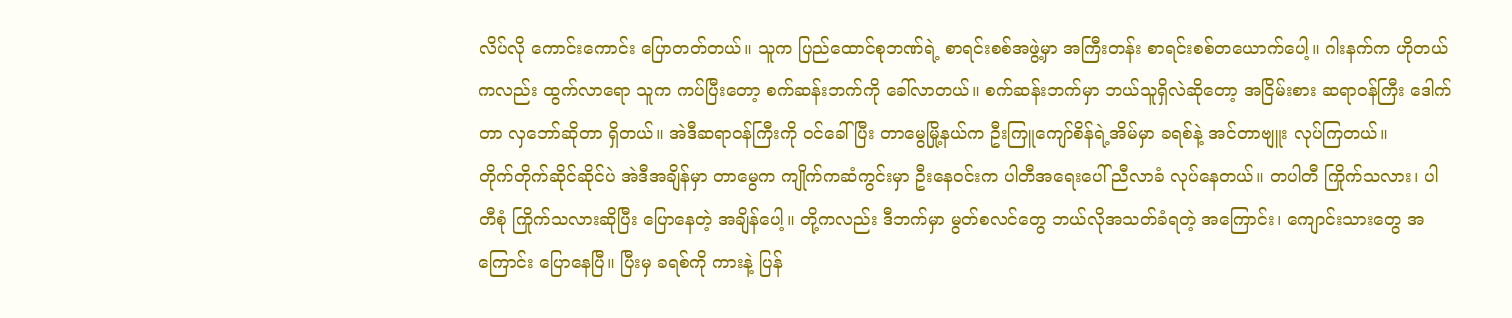လိပ်လို ကောင်းကောင်း ပြောတတ်တယ်။ သူက ပြည်ထောင်စုဘဏ်ရဲ့ စာရင်းစစ်အဖွဲ့မှာ အကြီးတန်း စာရင်းစစ်တယောက်ပေါ့။ ဂါးနက်က ဟိုတယ်ကလည်း ထွက်လာရော သူက ကပ်ပြီးတော့ စက်ဆန်းဘက်ကို ခေါ်လာတယ်။ စက်ဆန်းဘက်မှာ ဘယ်သူရှိလဲဆိုတော့ အငြိမ်းစား ဆရာဝန်ကြီး ဒေါက်တာ လှဘော်ဆိုတာ ရှိတယ်။ အဲဒီဆရာဝန်ကြီးကို ဝင်ခေါ်ပြီး တာမွေမြို့နယ်က ဦးကြူကျော်စိန်ရဲ့အိမ်မှာ ခရစ်နဲ့ အင်တာဗျူး လုပ်ကြတယ်။
တိုက်တိုက်ဆိုင်ဆိုင်ပဲ အဲဒီအချိန်မှာ တာမွေက ကျိုက်ကဆံကွင်းမှာ ဦးနေဝင်းက ပါတီအရေးပေါ် ညီလာခံ လုပ်နေတယ်။ တပါတီ ကြိုက်သလား၊ ပါတီစုံ ကြိုက်သလားဆိုပြီး ပြောနေတဲ့ အချိန်ပေါ့။ တို့ကလည်း ဒီဘက်မှာ မွတ်စလင်တွေ ဘယ်လိုအသတ်ခံရတဲ့ အကြောင်း၊ ကျောင်းသားတွေ အကြောင်း ပြောနေပြီ။ ပြီးမှ ခရစ်ကို ကားနဲ့ ပြန်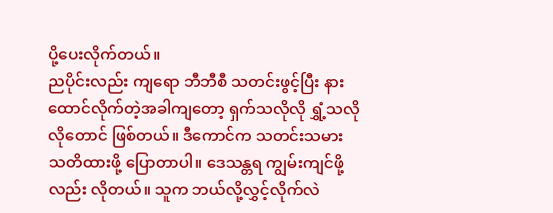ပို့ပေးလိုက်တယ်။
ညပိုင်းလည်း ကျရော ဘီဘီစီ သတင်းဖွင့်ပြီး နားထောင်လိုက်တဲ့အခါကျတော့ ရှက်သလိုလို ရွှံ့သလိုလိုတောင် ဖြစ်တယ်။ ဒီကောင်က သတင်းသမား သတိထားဖို့ ပြောတာပါ။ ဒေသန္တရ ကျွမ်းကျင်ဖို့လည်း လိုတယ်။ သူက ဘယ်လို့လွှင့်လိုက်လဲ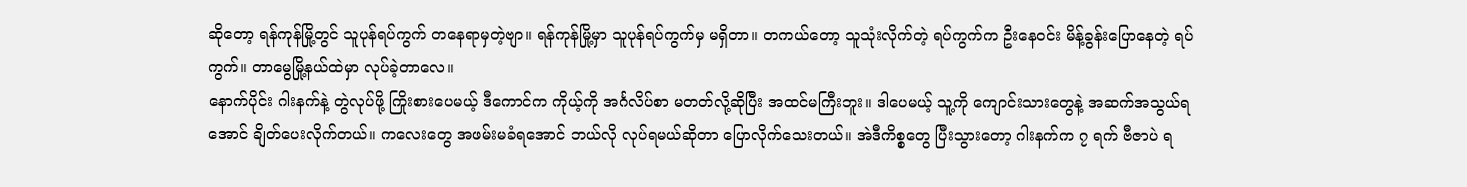ဆိုတော့ ရန်ကုန်မြို့တွင် သူပုန်ရပ်ကွက် တနေရာမှတဲ့ဗျာ။ ရန်ကုန်မြို့မှာ သူပုန်ရပ်ကွက်မှ မရှိတာ။ တကယ်တော့ သူသုံးလိုက်တဲ့ ရပ်ကွက်က ဦးနေဝင်း မိန့်ခွန်းပြောနေတဲ့ ရပ်ကွက်။ တာမွေမြို့နယ်ထဲမှာ လုပ်ခဲ့တာလေ။
နောက်ပိုင်း ဂါးနက်နဲ့ တွဲလုပ်ဖို့ ကြိုးစားပေမယ့် ဒီကောင်က ကိုယ့်ကို အင်္ဂလိပ်စာ မတတ်လို့ဆိုပြီး အထင်မကြီးဘူး။ ဒါပေမယ့် သူ့ကို ကျောင်းသားတွေနဲ့ အဆက်အသွယ်ရအောင် ချိတ်ပေးလိုက်တယ်။ ကလေးတွေ အဖမ်းမခံရအောင် ဘယ်လို လုပ်ရမယ်ဆိုတာ ပြောလိုက်သေးတယ်။ အဲဒီကိစ္စတွေ ပြီးသွားတော့ ဂါးနက်က ၇ ရက် ဗီဇာပဲ ရ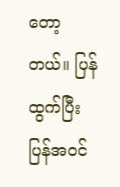တော့တယ်။ ပြန်ထွက်ပြီး ပြန်အဝင်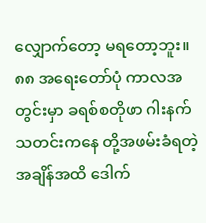လျှောက်တော့ မရတော့ဘူး။
၈၈ အရေးတော်ပုံ ကာလအတွင်းမှာ ခရစ်စတိုဖာ ဂါးနက် သတင်းကနေ တို့အဖမ်းခံရတဲ့ အချိန်အထိ ဒေါက်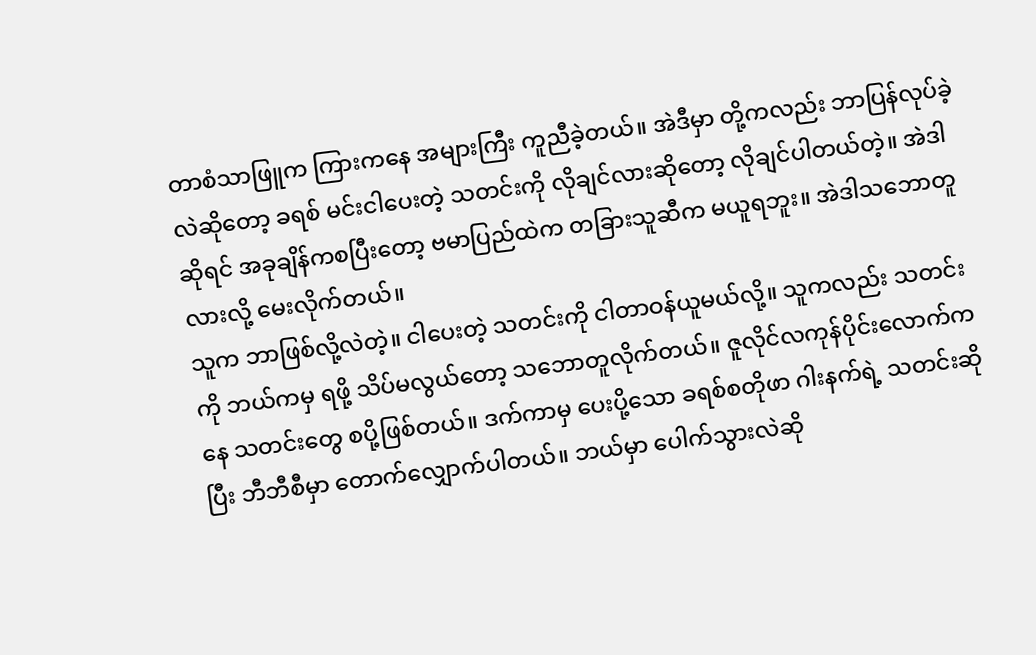တာစံသာဖြူက ကြားကနေ အများကြီး ကူညီခဲ့တယ်။ အဲဒီမှာ တို့ကလည်း ဘာပြန်လုပ်ခဲ့လဲဆိုတော့ ခရစ် မင်းငါပေးတဲ့ သတင်းကို လိုချင်လားဆိုတော့ လိုချင်ပါတယ်တဲ့။ အဲဒါဆိုရင် အခုချိန်ကစပြီးတော့ ဗမာပြည်ထဲက တခြားသူဆီက မယူရဘူး။ အဲဒါသဘောတူလားလို့ မေးလိုက်တယ်။
သူက ဘာဖြစ်လို့လဲတဲ့။ ငါပေးတဲ့ သတင်းကို ငါတာဝန်ယူမယ်လို့။ သူကလည်း သတင်းကို ဘယ်ကမှ ရဖို့ သိပ်မလွယ်တော့ သဘောတူလိုက်တယ်။ ဇူလိုင်လကုန်ပိုင်းလောက်ကနေ သတင်းတွေ စပို့ဖြစ်တယ်။ ဒက်ကာမှ ပေးပို့သော ခရစ်စတိုဖာ ဂါးနက်ရဲ့ သတင်းဆိုပြီး ဘီဘီစီမှာ တောက်လျှောက်ပါတယ်။ ဘယ်မှာ ပေါက်သွားလဲဆို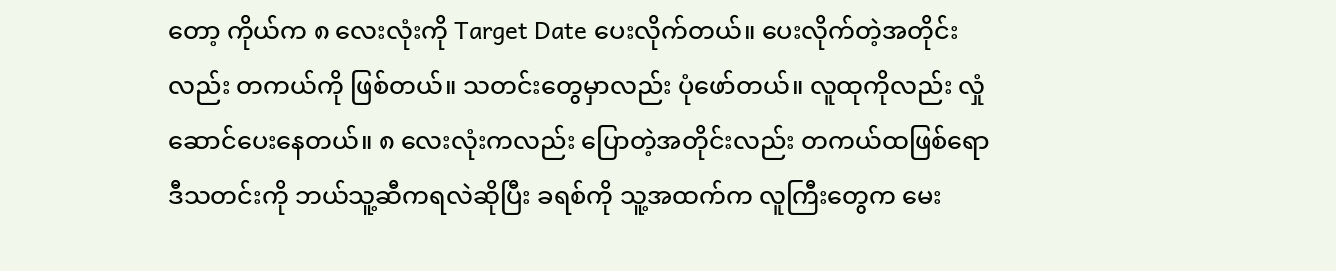တော့ ကိုယ်က ၈ လေးလုံးကို Target Date ပေးလိုက်တယ်။ ပေးလိုက်တဲ့အတိုင်းလည်း တကယ်ကို ဖြစ်တယ်။ သတင်းတွေမှာလည်း ပုံဖော်တယ်။ လူထုကိုလည်း လှုံဆောင်ပေးနေတယ်။ ၈ လေးလုံးကလည်း ပြောတဲ့အတိုင်းလည်း တကယ်ထဖြစ်ရော ဒီသတင်းကို ဘယ်သူ့ဆီကရလဲဆိုပြီး ခရစ်ကို သူ့အထက်က လူကြီးတွေက မေး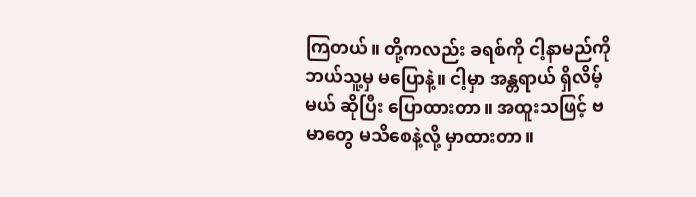ကြတယ်။ တို့ကလည်း ခရစ်ကို ငါ့နာမည်ကို ဘယ်သူ့မှ မပြောနဲ့။ ငါ့မှာ အန္တရာယ် ရှိလိမ့်မယ် ဆိုပြီး ပြောထားတာ။ အထူးသဖြင့် ဗမာတွေ မသိစေနဲ့လို့ မှာထားတာ။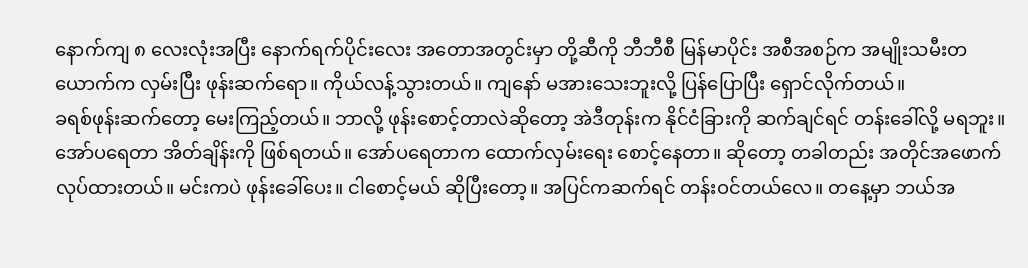နောက်ကျ ၈ လေးလုံးအပြီး နောက်ရက်ပိုင်းလေး အတောအတွင်းမှာ တို့ဆီကို ဘီဘီစီ မြန်မာပိုင်း အစီအစဉ်က အမျိုးသမီးတယောက်က လှမ်းပြီး ဖုန်းဆက်ရော။ ကိုယ်လန့်သွားတယ်။ ကျနော် မအားသေးဘူးလို့ ပြန်ပြောပြီး ရှောင်လိုက်တယ်။
ခရစ်ဖုန်းဆက်တော့ မေးကြည့်တယ်။ ဘာလို့ ဖုန်းစောင့်တာလဲဆိုတော့ အဲဒီတုန်းက နိုင်ငံခြားကို ဆက်ချင်ရင် တန်းခေါ်လို့ မရဘူး။ အော်ပရေတာ အိတ်ချိန်းကို ဖြစ်ရတယ်။ အော်ပရေတာက ထောက်လှမ်းရေး စောင့်နေတာ။ ဆိုတော့ တခါတည်း အတိုင်အဖောက် လုပ်ထားတယ်။ မင်းကပဲ ဖုန်းခေါ်ပေး။ ငါစောင့်မယ် ဆိုပြီးတော့။ အပြင်ကဆက်ရင် တန်းဝင်တယ်လေ။ တနေ့မှာ ဘယ်အ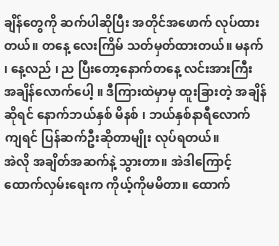ချိန်တွေကို ဆက်ပါဆိုပြီး အတိုင်အဖောက် လုပ်ထားတယ်။ တနေ့ လေးကြိမ် သတ်မှတ်ထားတယ်။ မနက် ၊ နေ့လည် ၊ ည ပြီးတော့နောက်တနေ့ လင်းအားကြီး အချိန်လောက်ပေါ့ ။ ဒီကြားထဲမှာမှ ထူးခြားတဲ့ အချိန်ဆိုရင် နောက်ဘယ်နှစ် မိနစ် ၊ ဘယ်နှစ်နာရီလောက်ကျရင် ပြန်ဆက်ဦးဆိုတာမျိုး လုပ်ရတယ်။
အဲလို အချိတ်အဆက်နဲ့ သွားတာ။ အဲဒါကြောင့် ထောက်လှမ်းရေးက ကိုယ့်ကိုမမိတာ။ ထောက်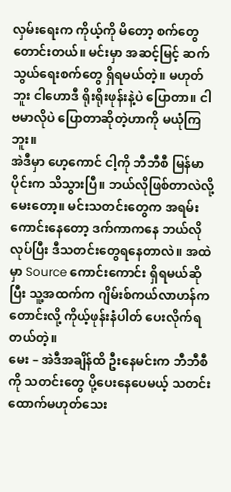လှမ်းရေးက ကိုယ့်ကို မိတော့ စက်တွေ တောင်းတယ်။ မင်းမှာ အဆင့်မြင့် ဆက်သွယ်ရေးစက်တွေ ရှိရမယ်တဲ့။ မဟုတ်ဘူး ငါဟောဒီ ရိုးရိုးဖုန်းနဲ့ပဲ ပြောတာ။ ငါ ဗမာလိုပဲ ပြောတာဆိုတဲ့ဟာကို မယုံကြဘူး။
အဲဒီမှာ ဟေ့ကောင် ငါ့ကို ဘီဘီစီ မြန်မာပိုင်းက သိသွားပြီ။ ဘယ်လိုဖြစ်တာလဲလို့ မေးတော့။ မင်းသတင်းတွေက အရမ်းကောင်းနေတော့ ဒက်ကာကနေ ဘယ်လိုလုပ်ပြီး ဒီသတင်းတွေရနေတာလဲ။ အထဲမှာ Source ကောင်းကောင်း ရှိရမယ်ဆိုပြီး သူ့အထက်က ဂျိမ်းစ်ကယ်လာဟန်က တောင်းလို့ ကိုယ့်ဖုန်းနံပါတ် ပေးလိုက်ရတယ်တဲ့။
မေး – အဲဒီအချိန်ထိ ဦးနေမင်းက ဘီဘီစီကို သတင်းတွေ ပို့ပေးနေပေမယ့် သတင်းထောက်မဟုတ်သေး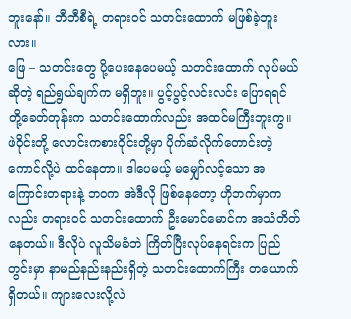ဘူးနော်။ ဘီဘီစီရဲ့ တရားဝင် သတင်းထောက် မဖြစ်ခဲ့ဘူးလား။
ဖြေ – သတင်းတွေ ပို့ပေးနေပေမယ့် သတင်းထောက် လုပ်မယ်ဆိုတဲ့ ရည်ရွယ်ချက်က မရှိဘူး။ ပွင့်ပွင့်လင်းလင်း ပြောရရင် တို့ခေတ်တုန်းက သတင်းထောက်လည်း အထင်မကြီးဘူးကွ။ ဖဲဝိုင်းတို့ လောင်းကစားဝိုင်းတို့မှာ ပိုက်ဆံလိုက်တောင်းတဲ့ ကောင်လို့ပဲ ထင်နေတာ။ ဒါပေမယ့် မမျှော်လင့်သော အကြောင်းတရားနဲ့ ဘဝက အဲဒီလို ဖြစ်နေတော့ ဟိုဘက်မှာကလည်း တရားဝင် သတင်းထောက် ဦးမောင်မောင်က အသံတိတ်နေတယ်။ ဒီလိုပဲ လူသိမခံဘဲ ကြိတ်ပြီးလုပ်နေရင်းက ပြည်တွင်းမှာ နာမည်နည်းနည်းရှိတဲ့ သတင်းထောက်ကြီး တယောက်ရှိတယ်။ ကျားလေးလို့လဲ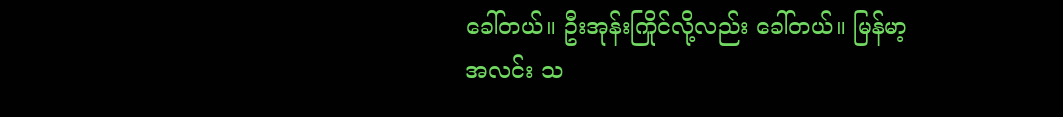ခေါ်တယ်။ ဦးအုန်းကြိုင်လို့လည်း ခေါ်တယ်။ မြန်မာ့အလင်း သ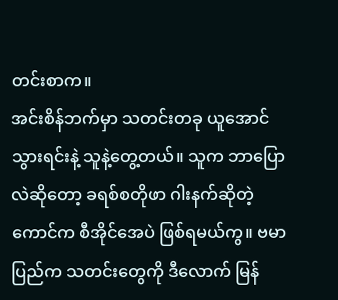တင်းစာက။
အင်းစိန်ဘက်မှာ သတင်းတခု ယူအောင်သွားရင်းနဲ့ သူနဲ့တွေ့တယ်။ သူက ဘာပြောလဲဆိုတော့ ခရစ်စတိုဖာ ဂါးနက်ဆိုတဲ့ကောင်က စီအိုင်အေပဲ ဖြစ်ရမယ်ကွ။ ဗမာပြည်က သတင်းတွေကို ဒီလောက် မြန်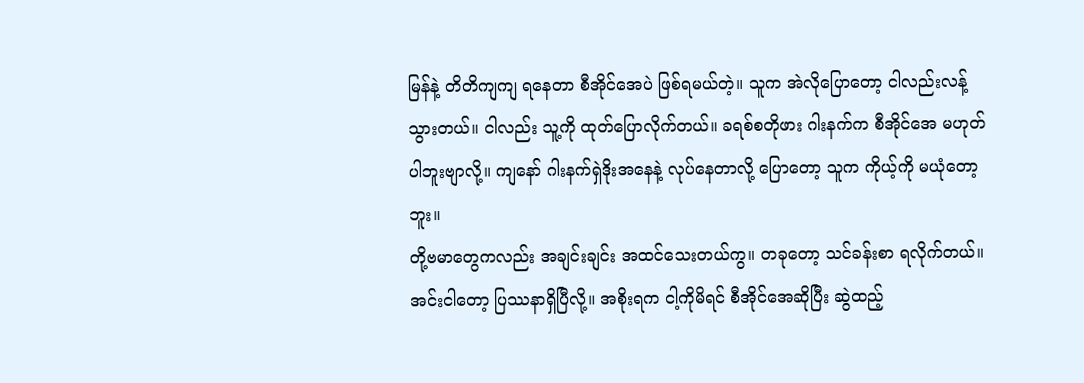မြန်နဲ့ တိတိကျကျ ရနေတာ စီအိုင်အေပဲ ဖြစ်ရမယ်တဲ့။ သူက အဲလိုပြောတော့ ငါလည်းလန့်သွားတယ်။ ငါလည်း သူ့ကို ထုတ်ပြောလိုက်တယ်။ ခရစ်စတိုဖား ဂါးနက်က စီအိုင်အေ မဟုတ်ပါဘူးဗျာလို့။ ကျနော် ဂါးနက်ရှဲဒိုးအနေနဲ့ လုပ်နေတာလို့ ပြောတော့ သူက ကိုယ့်ကို မယုံတော့ဘူး။
တို့ဗမာတွေကလည်း အချင်းချင်း အထင်သေးတယ်ကွ။ တခုတော့ သင်ခန်းစာ ရလိုက်တယ်။ အင်းငါတော့ ပြဿနာရှိပြီလို့။ အစိုးရက ငါ့ကိုမိရင် စီအိုင်အေဆိုပြီး ဆွဲထည့်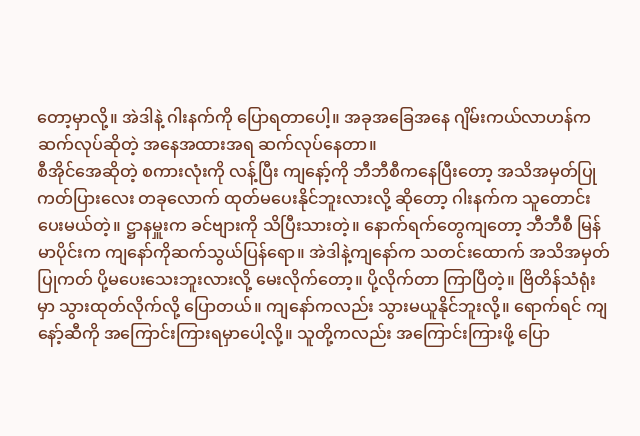တော့မှာလို့။ အဲဒါနဲ့ ဂါးနက်ကို ပြောရတာပေါ့။ အခုအခြေအနေ ဂျိမ်းကယ်လာဟန်က ဆက်လုပ်ဆိုတဲ့ အနေအထားအရ ဆက်လုပ်နေတာ။
စီအိုင်အေဆိုတဲ့ စကားလုံးကို လန့်ပြီး ကျနော့်ကို ဘီဘီစီကနေပြီးတော့ အသိအမှတ်ပြုကတ်ပြားလေး တခုလောက် ထုတ်မပေးနိုင်ဘူးလားလို့ ဆိုတော့ ဂါးနက်က သူတောင်းပေးမယ်တဲ့။ ဋ္ဌာနမှူးက ခင်ဗျားကို သိပြီးသားတဲ့။ နောက်ရက်တွေကျတော့ ဘီဘီစီ မြန်မာပိုင်းက ကျနော်ကိုဆက်သွယ်ပြန်ရော။ အဲဒါနဲ့ကျနော်က သတင်းထောက် အသိအမှတ်ပြုကတ် ပို့မပေးသေးဘူးလားလို့ မေးလိုက်တော့။ ပို့လိုက်တာ ကြာပြီတဲ့။ ဗြိတိန်သံရုံးမှာ သွားထုတ်လိုက်လို့ ပြောတယ်။ ကျနော်ကလည်း သွားမယူနိုင်ဘူးလို့။ ရောက်ရင် ကျနော့်ဆီကို အကြောင်းကြားရမှာပေါ့လို့။ သူတို့ကလည်း အကြောင်းကြားဖို့ ပြော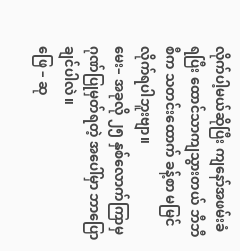လိုက်ပါ့မယ်ဆိုပြီး ကျနော်အဖမ်းခံရပြီး ထောင်သာကျသွားတယ် ဘီဘီစီက သတင်းထောက် ခန့်စာ မမြင်လိုက်ရပါဘူးဗျာ။
မေး– အခုလို ၂၅ နှစ်လောက်ကြာမှ ဂုဏ်ပြုမှတ်ရတဲ့ အပေါ်မှာ ဘာပြောချင်ပါလဲ။
ဖြေ – ဆု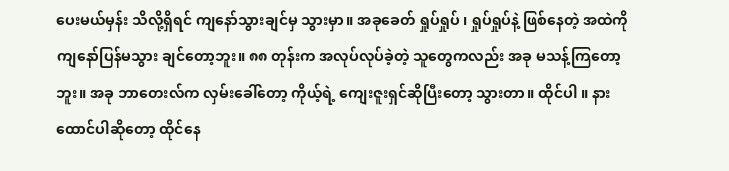ပေးမယ်မှန်း သိလို့ရှိရင် ကျနော်သွားချင်မှ သွားမှာ။ အခုခေတ် ရှုပ်ရှုပ် ၊ ရှုပ်ရှုပ်နဲ့ ဖြစ်နေတဲ့ အထဲကို ကျနော်ပြန်မသွား ချင်တော့ဘူး။ ၈၈ တုန်းက အလုပ်လုပ်ခဲ့တဲ့ သူတွေကလည်း အခု မသန့်ကြတော့ဘူး။ အခု ဘာတေးလ်က လှမ်းခေါ်တော့ ကိုယ့်ရဲ့ ကျေးဇူးရှင်ဆိုပြီးတော့ သွားတာ။ ထိုင်ပါ ။ နားထောင်ပါဆိုတော့ ထိုင်နေ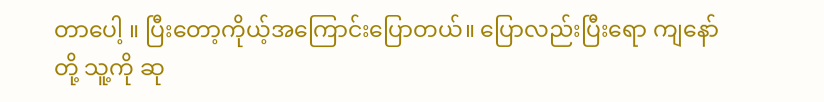တာပေါ့ ။ ပြီးတော့ကိုယ့်အကြောင်းပြောတယ်။ ပြောလည်းပြီးရော ကျနော်တို့ သူ့ကို ဆု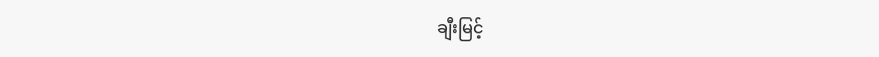ချီးမြင့်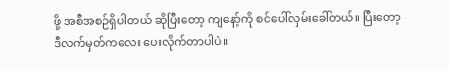ဖို့ အစီအစဉ်ရှိပါတယ် ဆိုပြီးတော့ ကျနော့်ကို စင်ပေါ်လှမ်းခေါ်တယ်။ ပြီးတော့ ဒီလက်မှတ်ကလေး ပေးလိုက်တာပါပဲ။